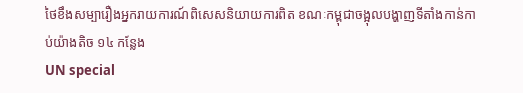ថៃខឹងសម្បារឿងអ្នករាយការណ៍ពិសេសនិយាយការពិត ខណៈកម្ពុជាចង្អុលបង្ហាញទីតាំងកាន់កាប់យ៉ាងតិច ១៤ កន្លែង
UN special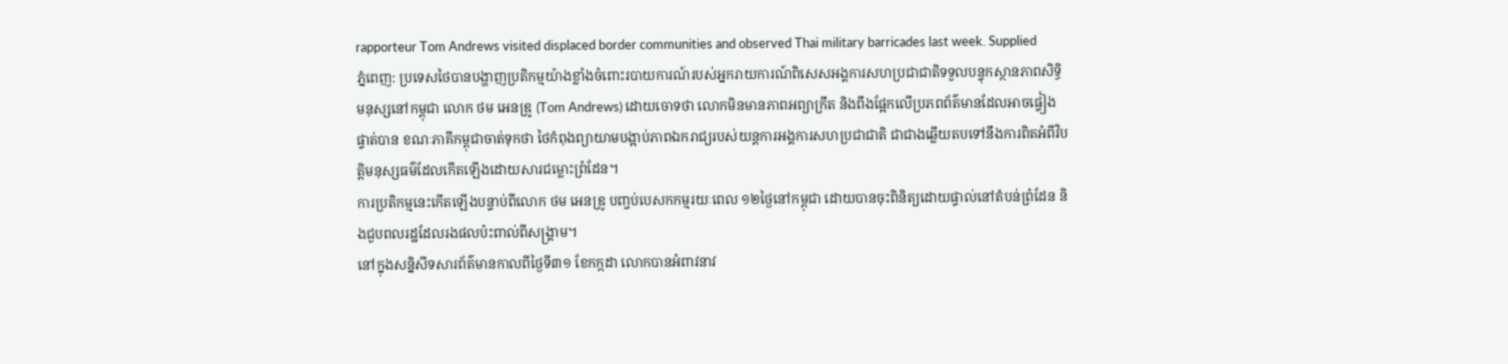rapporteur Tom Andrews visited displaced border communities and observed Thai military barricades last week. Supplied
ភ្នំពេញ: ប្រទេសថៃបានបង្ហាញប្រតិកម្មយ៉ាងខ្លាំងចំពោះរបាយការណ៍របស់អ្នករាយការណ៍ពិសេសអង្គការសហប្រជាជាតិទទួលបន្ទុកស្ថានភាពសិទ្ធិមនុស្សនៅកម្ពុជា លោក ថម អេនឌ្រូ (Tom Andrews) ដោយចោទថា លោកមិនមានភាពអព្យាក្រឹត និងពឹងផ្អែកលើប្រភពព័ត៌មានដែលអាចផ្ទៀងផ្ទាត់បាន ខណៈភាគីកម្ពុជាចាត់ទុកថា ថៃកំពុងព្យាយាមបង្អាប់ភាពឯករាជ្យរបស់យន្តការអង្គការសហប្រជាជាតិ ជាជាងឆ្លើយតបទៅនឹងការពិតអំពីវិបត្តិមនុស្សធម៌ដែលកើតឡើងដោយសារជម្លោះព្រំដែន។
ការប្រតិកម្មនេះកើតឡើងបន្ទាប់ពីលោក ថម អេនឌ្រូ បញ្ចប់បេសកកម្មរយៈពេល ១២ថ្ងៃនៅកម្ពុជា ដោយបានចុះពិនិត្យដោយផ្ទាល់នៅតំបន់ព្រំដែន និងជួបពលរដ្ឋដែលរងផលប៉ះពាល់ពីសង្គ្រាម។
នៅក្នុងសន្និសីទសារព័ត៌មានកាលពីថ្ងៃទី៣១ ខែកក្កដា លោកបានអំពាវនាវ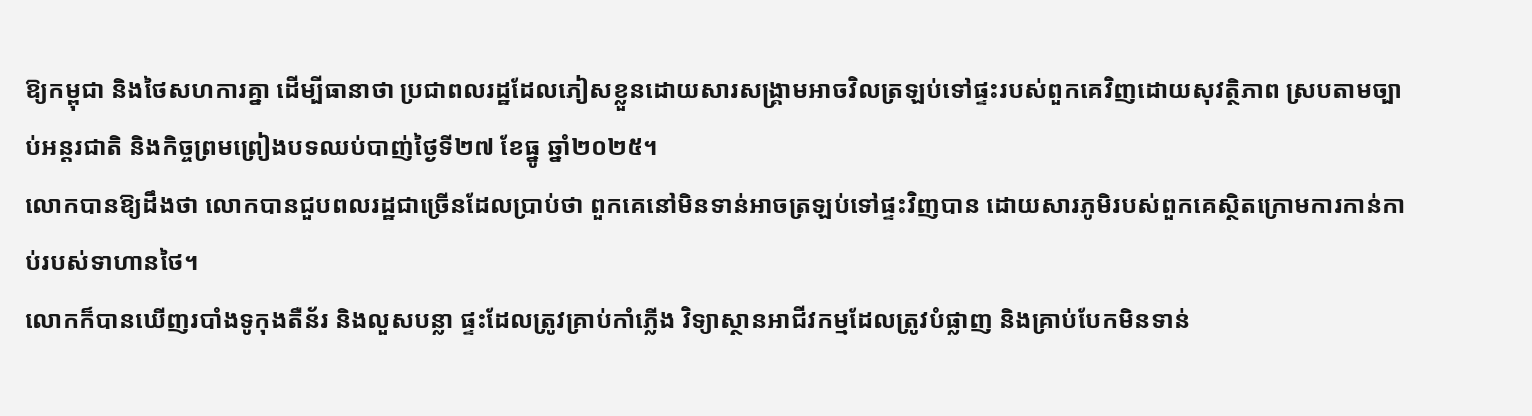ឱ្យកម្ពុជា និងថៃសហការគ្នា ដើម្បីធានាថា ប្រជាពលរដ្ឋដែលភៀសខ្លួនដោយសារសង្គ្រាមអាចវិលត្រឡប់ទៅផ្ទះរបស់ពួកគេវិញដោយសុវត្ថិភាព ស្របតាមច្បាប់អន្តរជាតិ និងកិច្ចព្រមព្រៀងបទឈប់បាញ់ថ្ងៃទី២៧ ខែធ្នូ ឆ្នាំ២០២៥។
លោកបានឱ្យដឹងថា លោកបានជួបពលរដ្ឋជាច្រើនដែលប្រាប់ថា ពួកគេនៅមិនទាន់អាចត្រឡប់ទៅផ្ទះវិញបាន ដោយសារភូមិរបស់ពួកគេស្ថិតក្រោមការកាន់កាប់របស់ទាហានថៃ។
លោកក៏បានឃើញរបាំងទូកុងតឺន័រ និងលួសបន្លា ផ្ទះដែលត្រូវគ្រាប់កាំភ្លើង វិទ្យាស្ថានអាជីវកម្មដែលត្រូវបំផ្លាញ និងគ្រាប់បែកមិនទាន់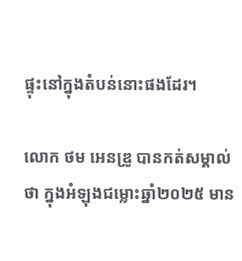ផ្ទុះនៅក្នុងតំបន់នោះផងដែរ។

លោក ថម អេនឌ្រូ បានកត់សម្គាល់ថា ក្នុងអំឡុងជម្លោះឆ្នាំ២០២៥ មាន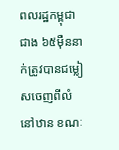ពលរដ្ឋកម្ពុជាជាង ៦៥ម៉ឺននាក់ត្រូវបានជម្លៀសចេញពីលំនៅឋាន ខណៈ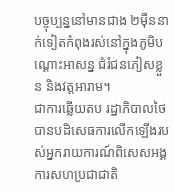បច្ចុប្បន្ននៅមានជាង ២ម៉ឺននាក់ទៀតកំពុងរស់នៅក្នុងភូមិបណ្តោះអាសន្ន ជំរំជនភៀសខ្លួន និងវត្តអារាម។
ជាការឆ្លើយតប រដ្ឋាភិបាលថៃបានបដិសេធការលើកឡើងរបស់អ្នករាយការណ៍ពិសេសអង្គការសហប្រជាជាតិ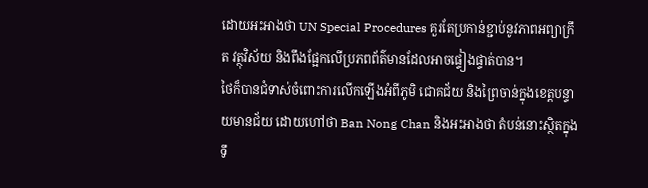ដោយអះអាងថា UN Special Procedures គួរតែប្រកាន់ខ្ជាប់នូវភាពអព្យាក្រឹត វត្ថុវិស័យ និងពឹងផ្អែកលើប្រភពព័ត៌មានដែលអាចផ្ទៀងផ្ទាត់បាន។
ថៃក៏បានជំទាស់ចំពោះការលើកឡើងអំពីភូមិ ជោគជ័យ និងព្រៃចាន់ក្នុងខេត្តបន្ទាយមានជ័យ ដោយហៅថា Ban Nong Chan និងអះអាងថា តំបន់នោះស្ថិតក្នុងទឹ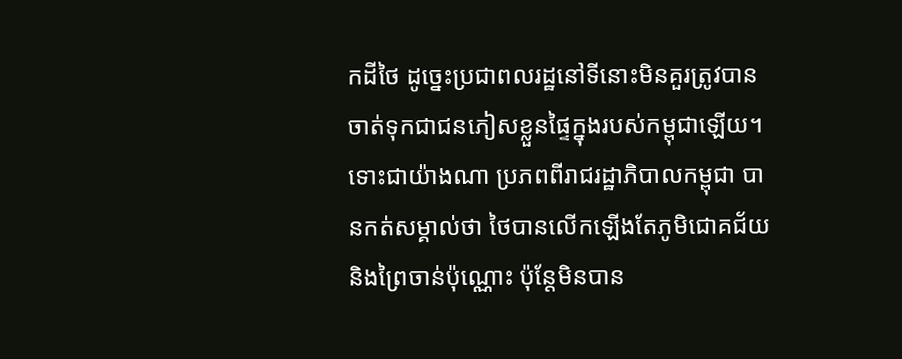កដីថៃ ដូច្នេះប្រជាពលរដ្ឋនៅទីនោះមិនគួរត្រូវបានចាត់ទុកជាជនភៀសខ្លួនផ្ទៃក្នុងរបស់កម្ពុជាឡើយ។
ទោះជាយ៉ាងណា ប្រភពពីរាជរដ្ឋាភិបាលកម្ពុជា បានកត់សម្គាល់ថា ថៃបានលើកឡើងតែភូមិជោគជ័យ និងព្រៃចាន់ប៉ុណ្ណោះ ប៉ុន្តែមិនបាន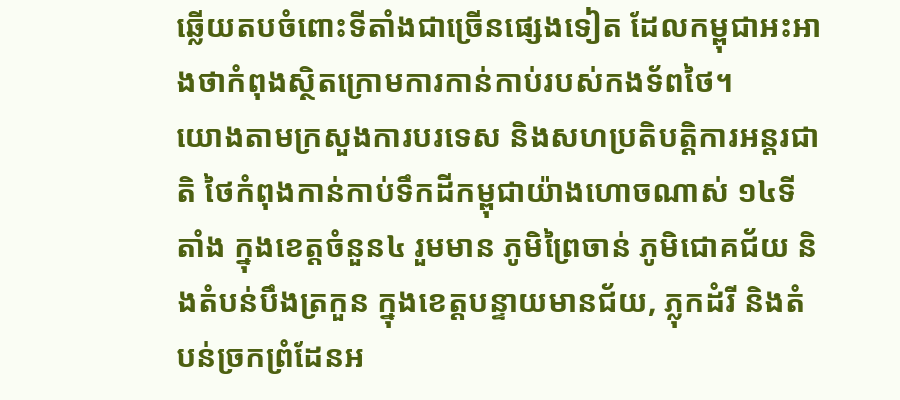ឆ្លើយតបចំពោះទីតាំងជាច្រើនផ្សេងទៀត ដែលកម្ពុជាអះអាងថាកំពុងស្ថិតក្រោមការកាន់កាប់របស់កងទ័ពថៃ។
យោងតាមក្រសួងការបរទេស និងសហប្រតិបត្តិការអន្តរជាតិ ថៃកំពុងកាន់កាប់ទឹកដីកម្ពុជាយ៉ាងហោចណាស់ ១៤ទីតាំង ក្នុងខេត្តចំនួន៤ រួមមាន ភូមិព្រៃចាន់ ភូមិជោគជ័យ និងតំបន់បឹងត្រកួន ក្នុងខេត្តបន្ទាយមានជ័យ, ភ្លុកដំរី និងតំបន់ច្រកព្រំដែនអ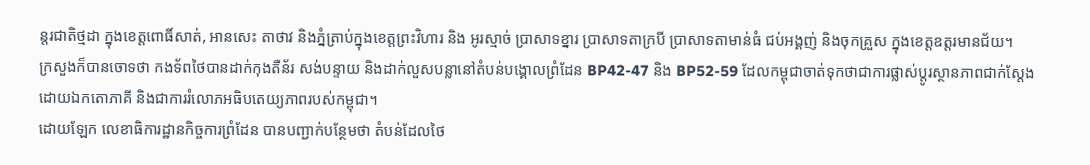ន្តរជាតិថ្មដា ក្នុងខេត្តពោធិ៍សាត់, អានសេះ តាថាវ និងភ្នំត្រាប់ក្នុងខេត្តព្រះវិហារ និង អូរស្មាច់ ប្រាសាទខ្នារ ប្រាសាទតាក្របី ប្រាសាទតាមាន់ធំ ជប់អង្គញ់ និងចុកគ្រួស ក្នុងខេត្តឧត្តរមានជ័យ។
ក្រសួងក៏បានចោទថា កងទ័ពថៃបានដាក់កុងតឺន័រ សង់បន្ទាយ និងដាក់លួសបន្លានៅតំបន់បង្គោលព្រំដែន BP42-47 និង BP52-59 ដែលកម្ពុជាចាត់ទុកថាជាការផ្លាស់ប្តូរស្ថានភាពជាក់ស្តែងដោយឯកតោភាគី និងជាការរំលោភអធិបតេយ្យភាពរបស់កម្ពុជា។
ដោយឡែក លេខាធិការដ្ឋានកិច្ចការព្រំដែន បានបញ្ជាក់បន្ថែមថា តំបន់ដែលថៃ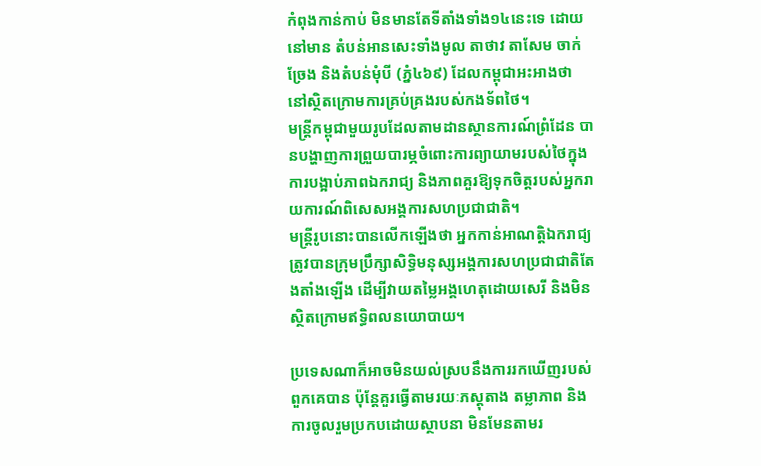កំពុងកាន់កាប់ មិនមានតែទីតាំងទាំង១៤នេះទេ ដោយនៅមាន តំបន់អានសេះទាំងមូល តាថាវ តាសែម ចាក់ច្រែង និងតំបន់មុំបី (ភ្នំ៤៦៩) ដែលកម្ពុជាអះអាងថា នៅស្ថិតក្រោមការគ្រប់គ្រងរបស់កងទ័ពថៃ។
មន្ត្រីកម្ពុជាមួយរូបដែលតាមដានស្ថានការណ៍ព្រំដែន បានបង្ហាញការព្រួយបារម្ភចំពោះការព្យាយាមរបស់ថៃក្នុងការបង្អាប់ភាពឯករាជ្យ និងភាពគួរឱ្យទុកចិត្តរបស់អ្នករាយការណ៍ពិសេសអង្គការសហប្រជាជាតិ។
មន្ត្រីរូបនោះបានលើកឡើងថា អ្នកកាន់អាណត្តិឯករាជ្យត្រូវបានក្រុមប្រឹក្សាសិទ្ធិមនុស្សអង្គការសហប្រជាជាតិតែងតាំងឡើង ដើម្បីវាយតម្លៃអង្គហេតុដោយសេរី និងមិនស្ថិតក្រោមឥទ្ធិពលនយោបាយ។

ប្រទេសណាក៏អាចមិនយល់ស្របនឹងការរកឃើញរបស់ពួកគេបាន ប៉ុន្តែគួរធ្វើតាមរយៈភស្តុតាង តម្លាភាព និងការចូលរួមប្រកបដោយស្ថាបនា មិនមែនតាមរ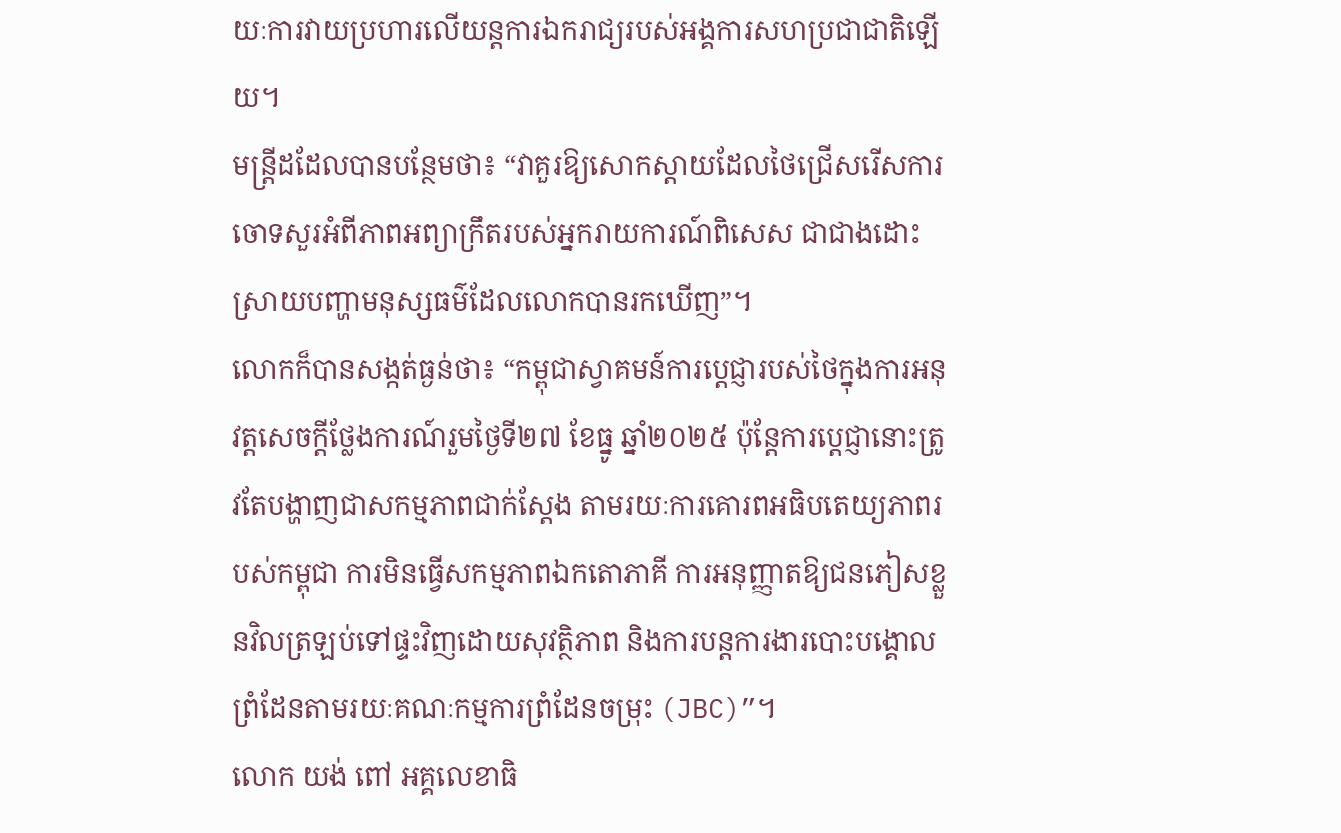យៈការវាយប្រហារលើយន្តការឯករាជ្យរបស់អង្គការសហប្រជាជាតិឡើយ។
មន្ត្រីដដែលបានបន្ថែមថា៖ “វាគួរឱ្យសោកស្តាយដែលថៃជ្រើសរើសការចោទសួរអំពីភាពអព្យាក្រឹតរបស់អ្នករាយការណ៍ពិសេស ជាជាងដោះស្រាយបញ្ហាមនុស្សធម៌ដែលលោកបានរកឃើញ”។
លោកក៏បានសង្កត់ធ្ងន់ថា៖ “កម្ពុជាស្វាគមន៍ការប្តេជ្ញារបស់ថៃក្នុងការអនុវត្តសេចក្តីថ្លែងការណ៍រួមថ្ងៃទី២៧ ខែធ្នូ ឆ្នាំ២០២៥ ប៉ុន្តែការប្តេជ្ញានោះត្រូវតែបង្ហាញជាសកម្មភាពជាក់ស្តែង តាមរយៈការគោរពអធិបតេយ្យភាពរបស់កម្ពុជា ការមិនធ្វើសកម្មភាពឯកតោភាគី ការអនុញ្ញាតឱ្យជនភៀសខ្លួនវិលត្រឡប់ទៅផ្ទះវិញដោយសុវត្ថិភាព និងការបន្តការងារបោះបង្គោលព្រំដែនតាមរយៈគណៈកម្មការព្រំដែនចម្រុះ (JBC)”។
លោក យង់ ពៅ អគ្គលេខាធិ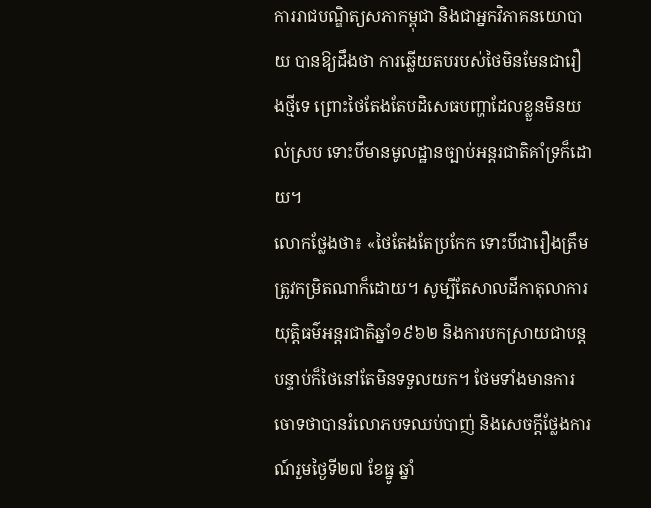ការរាជបណ្ឌិត្យសភាកម្ពុជា និងជាអ្នកវិភាគនយោបាយ បានឱ្យដឹងថា ការឆ្លើយតបរបស់ថៃមិនមែនជារឿងថ្មីទេ ព្រោះថៃតែងតែបដិសេធបញ្ហាដែលខ្លួនមិនយល់ស្រប ទោះបីមានមូលដ្ឋានច្បាប់អន្តរជាតិគាំទ្រក៏ដោយ។
លោកថ្លែងថា៖ «ថៃតែងតែប្រកែក ទោះបីជារឿងត្រឹមត្រូវកម្រិតណាក៏ដោយ។ សូម្បីតែសាលដីកាតុលាការយុត្តិធម៌អន្តរជាតិឆ្នាំ១៩៦២ និងការបកស្រាយជាបន្តបន្ទាប់ក៏ថៃនៅតែមិនទទួលយក។ ថែមទាំងមានការចោទថាបានរំលោភបទឈប់បាញ់ និងសេចក្តីថ្លែងការណ៍រួមថ្ងៃទី២៧ ខែធ្នូ ឆ្នាំ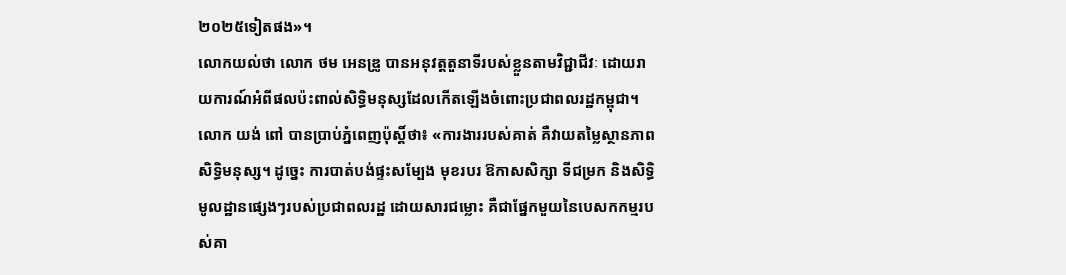២០២៥ទៀតផង»។
លោកយល់ថា លោក ថម អេនឌ្រូ បានអនុវត្តតួនាទីរបស់ខ្លួនតាមវិជ្ជាជីវៈ ដោយរាយការណ៍អំពីផលប៉ះពាល់សិទ្ធិមនុស្សដែលកើតឡើងចំពោះប្រជាពលរដ្ឋកម្ពុជា។
លោក យង់ ពៅ បានប្រាប់ភ្នំពេញប៉ុស្តិ៍ថា៖ «ការងាររបស់គាត់ គឺវាយតម្លៃស្ថានភាពសិទ្ធិមនុស្ស។ ដូច្នេះ ការបាត់បង់ផ្ទះសម្បែង មុខរបរ ឱកាសសិក្សា ទីជម្រក និងសិទ្ធិមូលដ្ឋានផ្សេងៗរបស់ប្រជាពលរដ្ឋ ដោយសារជម្លោះ គឺជាផ្នែកមួយនៃបេសកកម្មរបស់គា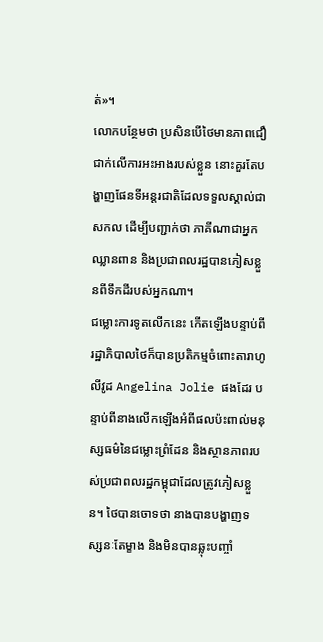ត់»។
លោកបន្ថែមថា ប្រសិនបើថៃមានភាពជឿជាក់លើការអះអាងរបស់ខ្លួន នោះគួរតែបង្ហាញផែនទីអន្តរជាតិដែលទទួលស្គាល់ជាសកល ដើម្បីបញ្ជាក់ថា ភាគីណាជាអ្នកឈ្លានពាន និងប្រជាពលរដ្ឋបានភៀសខ្លួនពីទឹកដីរបស់អ្នកណា។
ជម្លោះការទូតលើកនេះ កើតឡើងបន្ទាប់ពីរដ្ឋាភិបាលថៃក៏បានប្រតិកម្មចំពោះតារាហូលីវូដ Angelina Jolie ផងដែរ បន្ទាប់ពីនាងលើកឡើងអំពីផលប៉ះពាល់មនុស្សធម៌នៃជម្លោះព្រំដែន និងស្ថានភាពរបស់ប្រជាពលរដ្ឋកម្ពុជាដែលត្រូវភៀសខ្លួន។ ថៃបានចោទថា នាងបានបង្ហាញទស្សនៈតែម្ខាង និងមិនបានឆ្លុះបញ្ចាំ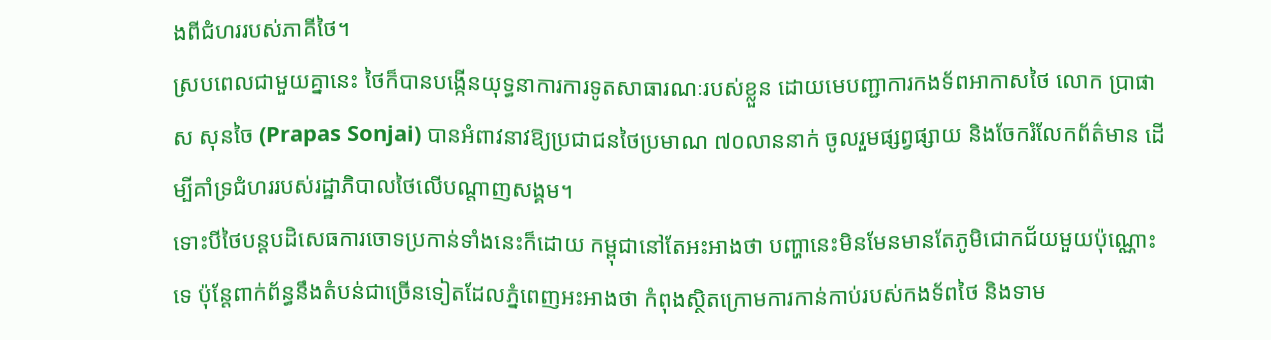ងពីជំហររបស់ភាគីថៃ។
ស្របពេលជាមួយគ្នានេះ ថៃក៏បានបង្កើនយុទ្ធនាការការទូតសាធារណៈរបស់ខ្លួន ដោយមេបញ្ជាការកងទ័ពអាកាសថៃ លោក ប្រាផាស សុនចៃ (Prapas Sonjai) បានអំពាវនាវឱ្យប្រជាជនថៃប្រមាណ ៧០លាននាក់ ចូលរួមផ្សព្វផ្សាយ និងចែករំលែកព័ត៌មាន ដើម្បីគាំទ្រជំហររបស់រដ្ឋាភិបាលថៃលើបណ្ដាញសង្គម។
ទោះបីថៃបន្តបដិសេធការចោទប្រកាន់ទាំងនេះក៏ដោយ កម្ពុជានៅតែអះអាងថា បញ្ហានេះមិនមែនមានតែភូមិជោកជ័យមួយប៉ុណ្ណោះទេ ប៉ុន្តែពាក់ព័ន្ធនឹងតំបន់ជាច្រើនទៀតដែលភ្នំពេញអះអាងថា កំពុងស្ថិតក្រោមការកាន់កាប់របស់កងទ័ពថៃ និងទាម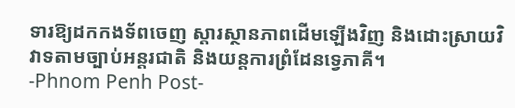ទារឱ្យដកកងទ័ពចេញ ស្តារស្ថានភាពដើមឡើងវិញ និងដោះស្រាយវិវាទតាមច្បាប់អន្តរជាតិ និងយន្តការព្រំដែនទ្វេភាគី។
-Phnom Penh Post-